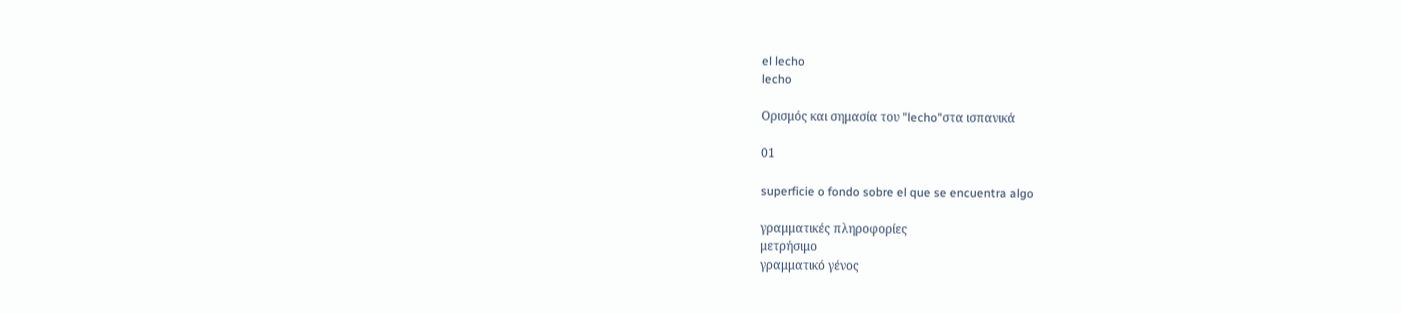el lecho
lecho

Ορισμός και σημασία του "lecho"στα ισπανικά

01

superficie o fondo sobre el que se encuentra algo

γραμματικές πληροφορίες
μετρήσιμο
γραμματικό γένος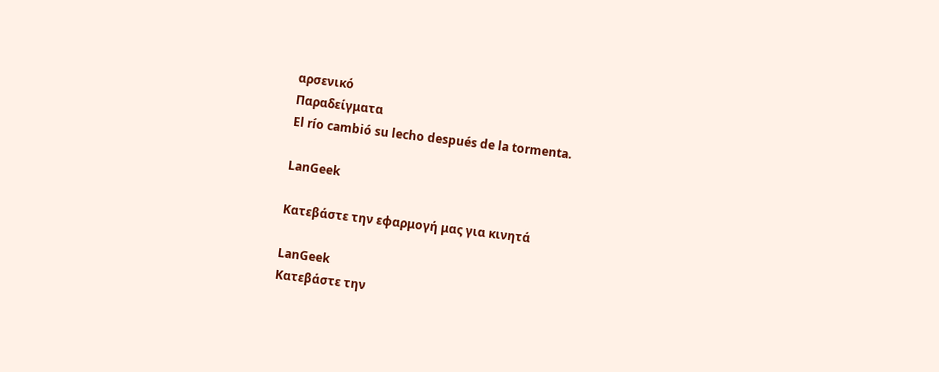αρσενικό
Παραδείγματα
El río cambió su lecho después de la tormenta.

LanGeek

Κατεβάστε την εφαρμογή μας για κινητά

LanGeek
Κατεβάστε την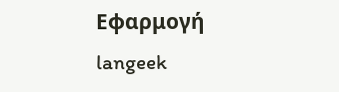Εφαρμογή
langeek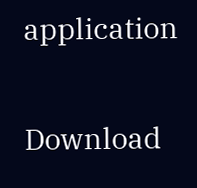application

Download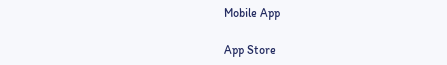Mobile App

App Store